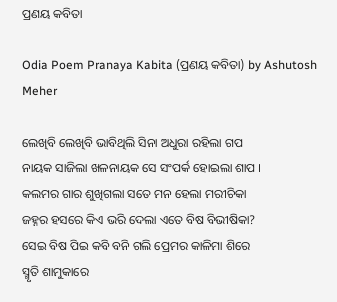ପ୍ରଣୟ କବିତା

Odia Poem Pranaya Kabita (ପ୍ରଣୟ କବିତା) by Ashutosh Meher

ଲେଖିବି ଲେଖିବି ଭାବିଥିଲି ସିନା ଅଧୁରା ରହିଲା ଗପ
ନାୟକ ସାଜିଲା ଖଳନାୟକ ସେ ସଂପର୍କ ହୋଇଲା ଶାପ ।
କଲମର ଗାର ଶୁଖିଗଲା ସତେ ମନ ହେଲା ମରୀଚିକା
ଜହ୍ନର ହସରେ କିଏ ଭରି ଦେଲା ଏତେ ବିଷ ବିଭୀଷିକା?
ସେଇ ବିଷ ପିଇ କବି ବନି ଗଲି ପ୍ରେମର କାଳିମା ଶିରେ
ସ୍ମୃତି ଶାମୁକାରେ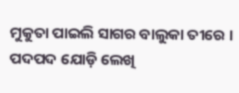ମୁକୁତା ପାଇଲି ସାଗର ବାଲୁକା ତୀରେ ।
ପଦପଦ ଯୋଡ଼ି ଲେଖି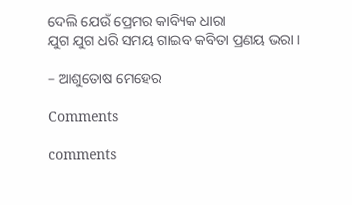ଦେଲି ଯେଉଁ ପ୍ରେମର କାବ୍ୟିକ ଧାରା
ଯୁଗ ଯୁଗ ଧରି ସମୟ ଗାଇବ କବିତା ପ୍ରଣୟ ଭରା ।

– ଆଶୁତୋଷ ମେହେର

Comments

comments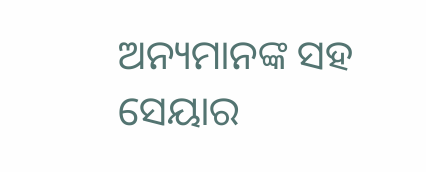ଅନ୍ୟମାନଙ୍କ ସହ ସେୟାର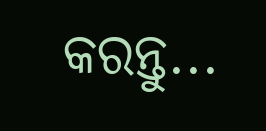କରନ୍ତୁ...